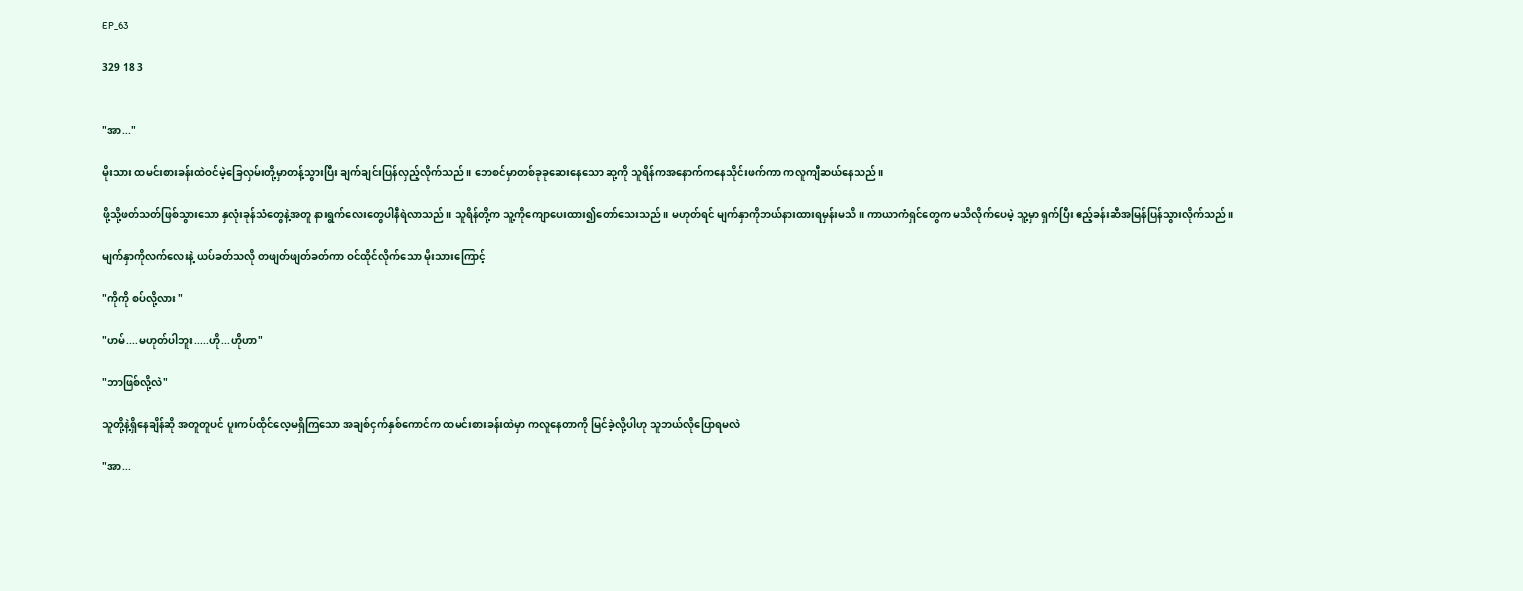EP_63

329 18 3


"အာ..."

မိုးသား ထမင်းစားခန်းထဲဝင်မဲ့ခြေလှမ်းတို့မှာတန့်သွားပြီး ချက်ချင်းပြန်လှည့်လိုက်သည်။ ဘေစင်မှာတစ်ခုခုဆေးနေသော ဆု့ကို သူရိန်ကအနောက်ကနေသိုင်းဖက်ကာ ကလူကျီဆယ်နေသည်။

ဖို့သို့ဖတ်သတ်ဖြစ်သွားသော နှလုံးခုန်သံတွေနဲ့အတူ နားရွက်လေးတွေပါနီရဲလာသည်။ သူရိန်တို့က သူ့ကိုကျောပေးထား၍တော်သေးသည်။ မဟုတ်ရင် မျက်နှာကိုဘယ်နားထားရမှန်းမသိ။ ကာယာကံရှင်တွေက မသိလိုက်ပေမဲ့ သူ့မှာ ရှက်ပြီး ဧည့်ခန်းဆီအမြန်ပြန်သွားလိုက်သည်။

မျက်နှာကိုလက်လေးနဲ့ ယပ်ခတ်သလို တဖျတ်ဖျတ်ခတ်ကာ ဝင်ထိုင်လိုက်သော မိုးသားကြောင့်

"ကိုကို စပ်လို့လား "

"ဟမ်....မဟုတ်ပါဘူး.....ဟို...ဟိုဟာ"

"ဘာဖြစ်လို့လဲ"

သူတို့နဲ့ရှိနေချိန်ဆို အတူတူပင် ပူးကပ်ထိုင်လေ့မရှိကြသော အချစ်ငှက်နှစ်ကောင်က ထမင်းစားခန်းထဲမှာ ကလူနေတာကို မြင်ခဲ့လို့ပါဟု သူဘယ်လိုပြောရမလဲ

"အာ...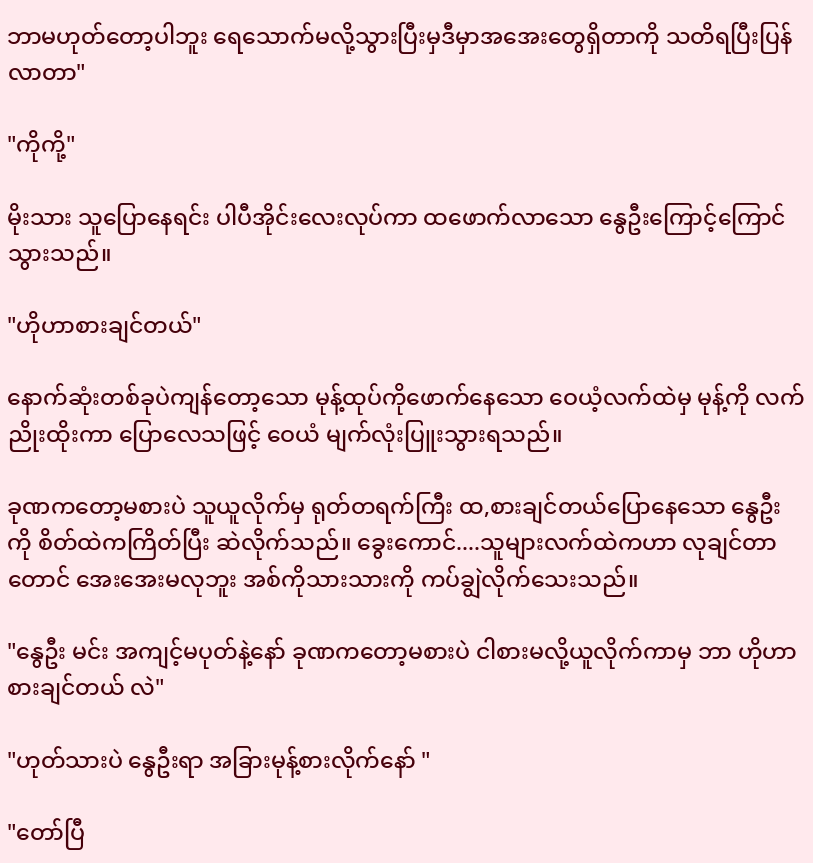ဘာမဟုတ်တော့ပါဘူး ရေသောက်မလို့သွားပြီးမှဒီမှာအအေးတွေရှိတာကို သတိရပြီးပြန်လာတာ"

"ကိုကို့"

မိုးသား သူပြောနေရင်း ပါပီအိုင်းလေးလုပ်ကာ ထဖောက်လာသော နွေဦးကြောင့်ကြောင်သွားသည်။

"ဟိုဟာစားချင်တယ်"

နောက်ဆုံးတစ်ခုပဲကျန်တော့သော မုန့်ထုပ်ကိုဖောက်နေသော ဝေယံ့လက်ထဲမှ မုန့်ကို လက်ညိုးထိုးကာ ပြောလေသဖြင့် ဝေယံ မျက်လုံးပြူးသွားရသည်။

ခုဏကတော့မစားပဲ သူယူလိုက်မှ ရုတ်တရက်ကြီး ထ,စားချင်တယ်ပြောနေသော နွေဦးကို စိတ်ထဲကကြိတ်ပြီး ဆဲလိုက်သည်။ ခွေးကောင်....သူများလက်ထဲကဟာ လုချင်တာတောင် အေးအေးမလုဘူး အစ်ကိုသားသားကို ကပ်ချွဲလိုက်သေးသည်။

"နွေဦး မင်း အကျင့်မပုတ်နဲ့နော် ခုဏကတော့မစားပဲ ငါစားမလို့ယူလိုက်ကာမှ ဘာ ဟိုဟာစားချင်တယ် လဲ"

"ဟုတ်သားပဲ နွေဦးရာ အခြားမုန့်စားလိုက်နော် "

"တော်ပြီ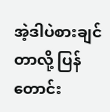အဲ့ဒါပဲစားချင်တာလို့ ပြန်တောင်း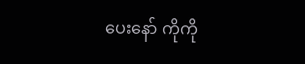ပေးနော် ကိုကို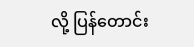လို့ ပြန်တောင်း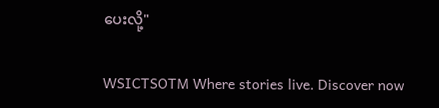ပေးလို့"

WSICTSOTM Where stories live. Discover now